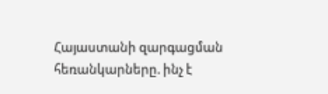Հայաստանի զարգացման հեռանկարները. ինչ է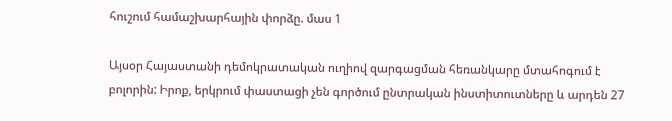հուշում համաշխարհային փորձը. մաս 1

Այսօր Հայաստանի դեմոկրատական ուղիով զարգացման հեռանկարը մտահոգում է բոլորին: Իրոք, երկրում փաստացի չեն գործում ընտրական ինստիտուտները և արդեն 27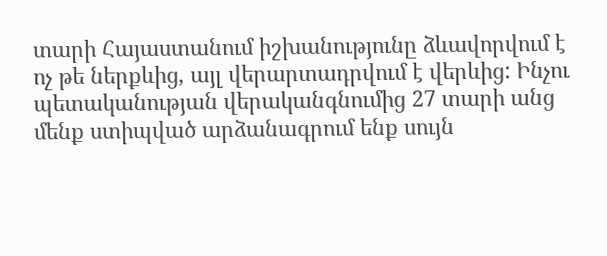տարի Հայաստանում իշխանությունը ձևավորվում է ոչ թե ներքևից, այլ վերարտադրվում է վերևից: Ինչու պետականության վերականգնումից 27 տարի անց մենք ստիպված արձանագրում ենք սույն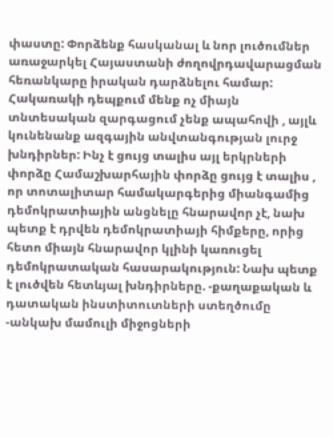փաստը: Փորձենք հասկանալ և նոր լուծումներ առաջարկել Հայաստանի ժողովրդավարացման հեռանկարը իրական դարձնելու համար: Հակառակի դեպքում մենք ոչ միայն տնտեսական զարգացում չենք ապահովի , այլև կունենանք ազգային անվտանգության լուրջ խնդիրներ: Ինչ է ցույց տալիս այլ երկրների փորձը Համաշխարհային փորձը ցույց է տալիս , որ տոտալիտար համակարգերից միանգամից դեմոկրատիային անցնելը հնարավոր չէ, նախ պետք է դրվեն դեմոկրատիայի հիմքերը, որից հետո միայն հնարավոր կլինի կառուցել դեմոկրատական հասարակություն: Նախ պետք է լուծվեն հետևյալ խնդիրները. -քաղաքական և դատական ինստիտուտների ստեղծումը -անկախ մամուլի միջոցների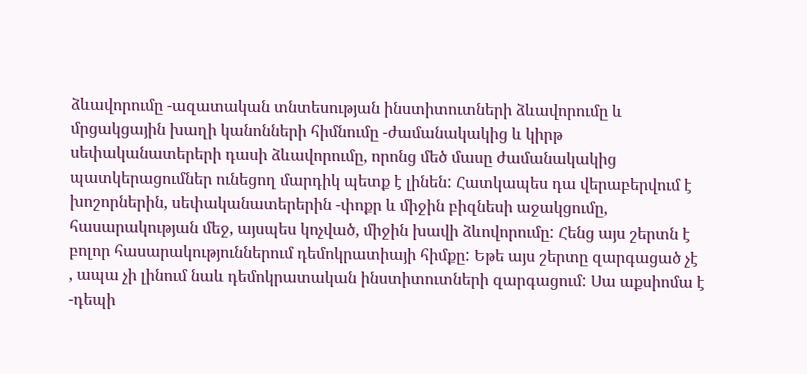ձևավորումը -ազատական տնտեսության ինստիտուտների ձևավորումը և մրցակցային խաղի կանոնների հիմնումը -ժամանակակից և կիրթ սեփականատերերի դասի ձևավորումը, որոնց մեծ մասը ժամանակակից պատկերացումներ ունեցող մարդիկ պետք է լինեն: Հատկապես դա վերաբերվում է խոշորներին, սեփականատերերին -փոքր և միջին բիզնեսի աջակցումը, հասարակության մեջ, այսպես կոչված, միջին խավի ձևովորումը: Հենց այս շերտն է բոլոր հասարակություններում դեմոկրատիայի հիմքը: Եթե այս շերտը զարգացած չէ , ապա չի լինում նաև դեմոկրատական ինստիտուտների զարգացում: Սա աքսիոմա է -դեպի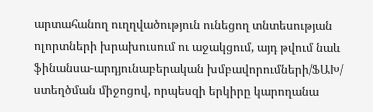արտահանող ուղղվածություն ունեցող տնտեսության ոլորտների խրախուսում ու աջակցում, այդ թվում նաև ֆինանսա-արդյունաբերական խմբավորումների/ՖԱԽ/ ստեղծման միջոցով, որպեսզի երկիրը կարողանա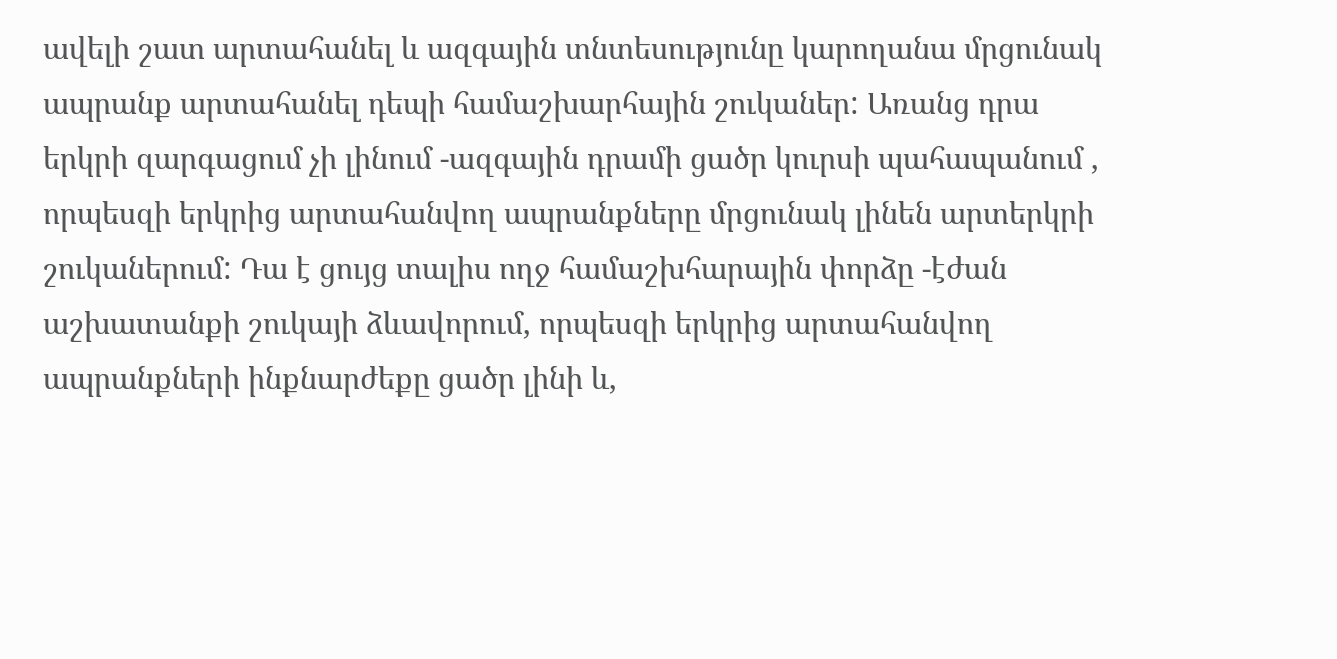ավելի շատ արտահանել և ազգային տնտեսությունը կարողանա մրցունակ ապրանք արտահանել դեպի համաշխարհային շուկաներ: Առանց դրա երկրի զարգացում չի լինում -ազգային դրամի ցածր կուրսի պահապանում , որպեսզի երկրից արտահանվող ապրանքները մրցունակ լինեն արտերկրի շուկաներում: Դա է ցույց տալիս ողջ համաշխհարային փորձը -էժան աշխատանքի շուկայի ձևավորում, որպեսզի երկրից արտահանվող ապրանքների ինքնարժեքը ցածր լինի և,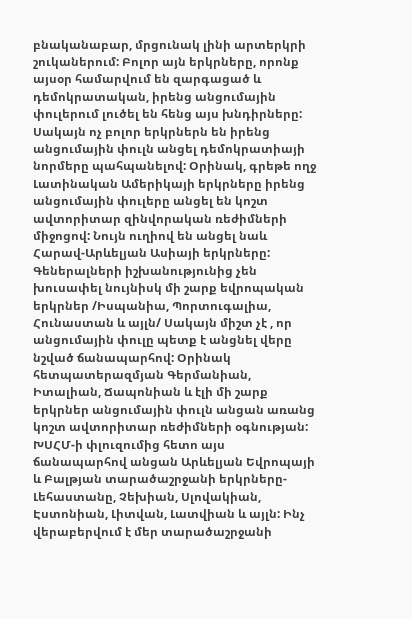բնականաբար, մրցունակ լինի արտերկրի շուկաներում: Բոլոր այն երկրները, որոնք այսօր համարվում են զարգացած և դեմոկրատական, իրենց անցումային փուլերում լուծել են հենց այս խնդիրները: Սակայն ոչ բոլոր երկրներն են իրենց անցումային փուլն անցել դեմոկրատիայի նորմերը պահպանելով: Օրինակ, գրեթե ողջ Լատինական Ամերիկայի երկրները իրենց անցումային փուլերը անցել են կոշտ ավտորիտար զինվորական ռեժիմների միջոցով: Նույն ուղիով են անցել նաև Հարավ-Արևելյան Ասիայի երկրները: Գեներալների իշխանությունից չեն խուսափել նույնիսկ մի շարք եվրոպական երկրներ /Իսպանիա, Պորտուգալիա, Հունաստան և այլն/ Սակայն միշտ չէ , որ անցումային փուլը պետք է անցնել վերը նշված ճանապարհով: Օրինակ հետպատերազմյան Գերմանիան, Իտալիան, Ճապոնիան և էլի մի շարք երկրներ անցումային փուլն անցան առանց կոշտ ավտորիտար ռեժիմների օգնության: ԽՍՀՄ-ի փլուզումից հետո այս ճանապարհով անցան Արևելյան Եվրոպայի և Բալթյան տարածաշրջանի երկրները- Լեհաստանը, Չեխիան, Սլովակիան, Էստոնիան, Լիտվան, Լատվիան և այլն: Ինչ վերաբերվում է մեր տարածաշրջանի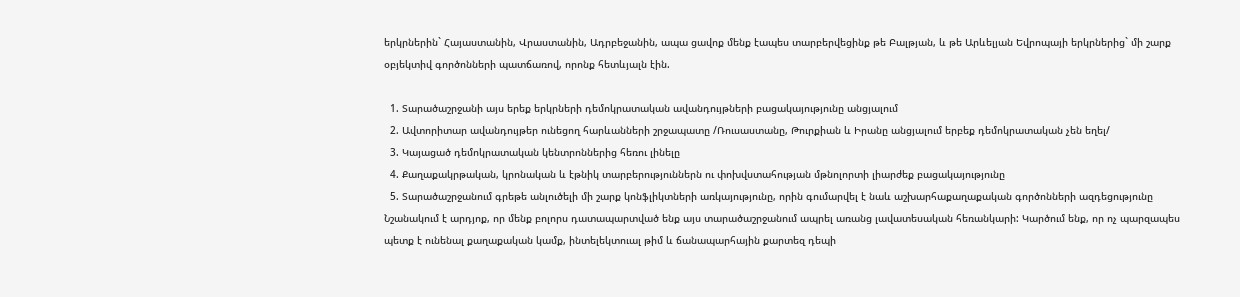երկրներին` Հայաստանին, Վրաստանին, Ադրբեջանին, ապա ցավոք մենք էապես տարբերվեցինք թե Բալթյան, և թե Արևելյան Եվրոպայի երկրներից` մի շարք օբյեկտիվ գործոնների պատճառով, որոնք հետևյալն էին.

  1. Տարածաշրջանի այս երեք երկրների դեմոկրատական ավանդույթների բացակայությունը անցյալում
  2. Ավտորիտար ավանդույթեր ունեցող հարևանների շրջապատը /Ռուսաստանը, Թուրքիան և Իրանը անցյալում երբեք դեմոկրատական չեն եղել/
  3. Կայացած դեմոկրատական կենտրոններից հեռու լինելը
  4. Քաղաքակրթական, կրոնական և էթնիկ տարբերություններն ու փոխվստահության մթնոլորտի լիարժեք բացակայությունը
  5. Տարածաշրջանում գրեթե անլուծելի մի շարք կոնֆլիկտների առկայությունը, որին գումարվել է նաև աշխարհաքաղաքական գործոնների ազդեցությունը
Նշանակում է արդյոք, որ մենք բոլորս դատապարտված ենք այս տարածաշրջանում ապրել առանց լավատեսական հեռանկարի: Կարծում ենք, որ ոչ պարզապես պետք է ունենալ քաղաքական կամք, ինտելեկտուալ թիմ և ճանապարհային քարտեզ դեպի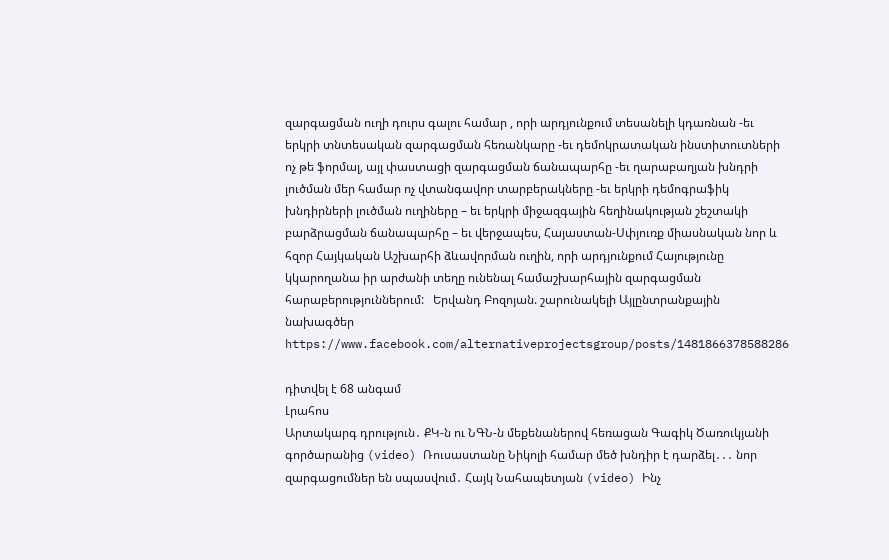զարգացման ուղի դուրս գալու համար , որի արդյունքում տեսանելի կդառնան -եւ երկրի տնտեսական զարգացման հեռանկարը -եւ դեմոկրատական ինստիտուտների ոչ թե ֆորմալ, այլ փաստացի զարգացման ճանապարհը -եւ ղարաբաղյան խնդրի լուծման մեր համար ոչ վտանգավոր տարբերակները -եւ երկրի դեմոգրաֆիկ խնդիրների լուծման ուղիները – եւ երկրի միջազգային հեղինակության շեշտակի բարձրացման ճանապարհը – եւ վերջապես, Հայաստան-Սփյուռք միասնական նոր և հզոր Հայկական Աշխարհի ձևավորման ուղին, որի արդյունքում Հայությունը կկարողանա իր արժանի տեղը ունենալ համաշխարհային զարգացման հարաբերություններում:   Երվանդ Բոզոյան. շարունակելի Այլընտրանքային նախագծեր https://www.facebook.com/alternativeprojectsgroup/posts/1481866378588286

դիտվել է 68 անգամ
Լրահոս
Արտակարգ դրություն․ ՔԿ-ն ու ՆԳՆ-ն մեքենաներով հեռացան Գագիկ Ծառուկյանի գործարանից (video) Ռուսաստանը Նիկոլի համար մեծ խնդիր է դարձել․․․ նոր զարգացումներ են սպասվում․ Հայկ Նահապետյան (video) Ինչ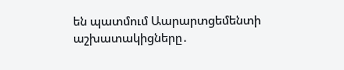են պատմում Աարարտցեմենտի աշխատակիցները․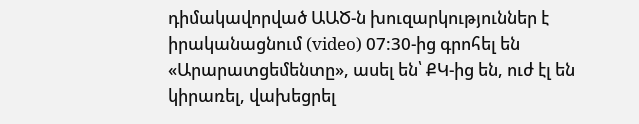դիմակավորված ԱԱԾ-ն խուզարկություններ է իրականացնում (video) 07:30-ից գրոհել են «Արարատցեմենտը», ասել են՝ ՔԿ-ից են, ուժ էլ են կիրառել, վախեցրել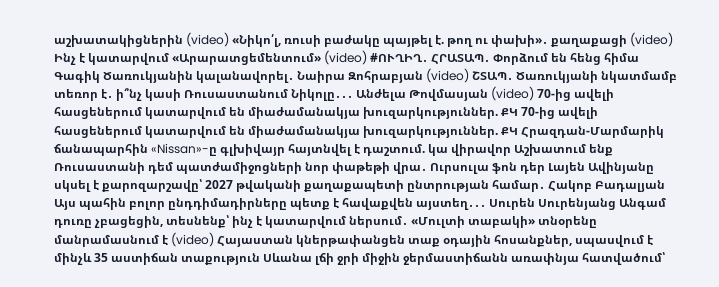աշխատակիցներին (video) «Նիկո՛լ, ռուսի բաժակը պայթել է. թող ու փախի»․ քաղաքացի (video) Ինչ է կատարվում «Արարատցեմենտում» (video) #ՈՒՂԻՂ․ ՀՐԱՏԱՊ․ Փորձում են հենց հիմա Գագիկ Ծառուկյանին կալանավորել․ Նաիրա Զոհրաբյան (video) ՇՏԱՊ․ Ծառուկյանի նկատմամբ տեռոր է․ ի՞նչ կասի Ռուսաստանում Նիկոլը․․․ Անժելա Թովմասյան (video) 70-ից ավելի հասցեներում կատարվում են միաժամանակյա խուզարկություններ. ՔԿ 70-ից ավելի հասցեներում կատարվում են միաժամանակյա խուզարկություններ. ՔԿ Հրազդան-Մարմարիկ ճանապարհին «Nissan»-ը գլխիվայր հայտնվել է դաշտում. կա վիրավոր Աշխատում ենք Ռուսաստանի դեմ պատժամիջոցների նոր փաթեթի վրա․ Ուրսուլա ֆոն դեր Լայեն Ավինյանը սկսել է քարոզարշավը՝ 2027 թվականի քաղաքապետի ընտրության համար․ Հակոբ Բադալյան Այս պահին բոլոր ընդդիմադիրները պետք է հավաքվեն այստեղ․․․ Սուրեն Սուրենյանց Անգամ դուռը չբացեցին, տեսնենք՝ ինչ է կատարվում ներսում․ «Մուլտի տաբակի» տնօրենը մանրամասնում է (video) Հայաստան կներթափանցեն տաք օդային հոսանքներ, սպասվում է մինչև 35 աստիճան տաքություն Սևանա լճի ջրի միջին ջերմաստիճանն առափնյա հատվածում՝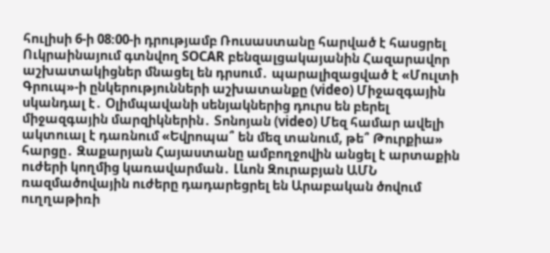հուլիսի 6-ի 08։00-ի դրությամբ Ռուսաստանը հարված է հասցրել Ուկրաինայում գտնվող SOCAR բենզալցակայանին Հազարավոր աշխատակիցներ մնացել են դրսում․ պարալիզացված է «Մուլտի Գրուպ»-ի ընկերությունների աշխատանքը (video) Միջազգային սկանդալ է․ Օլիմպավանի սենյակներից դուրս են բերել միջազգային մարզիկներին․ Տոնոյան (video) Մեզ համար ավելի ակտուալ է դառնում «Եվրոպա՞ են մեզ տանում, թե՞ Թուրքիա» հարցը․ Զաքարյան Հայաստանը ամբողջովին անցել է արտաքին ուժերի կողմից կառավարման․ Լևոն Զուրաբյան ԱՄՆ ռազմածովային ուժերը դադարեցրել են Արաբական ծովում ուղղաթիռի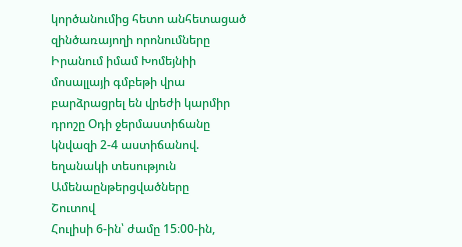կործանումից հետո անհետացած զինծառայողի որոնումները Իրանում իմամ Խոմեյնիի մոսալլայի գմբեթի վրա բարձրացրել են վրեժի կարմիր դրոշը Օդի ջերմաստիճանը կնվազի 2-4 աստիճանով. եղանակի տեսություն
Ամենաընթերցվածները
Շուտով
Հուլիսի 6-ին՝ ժամը 15։00-ին,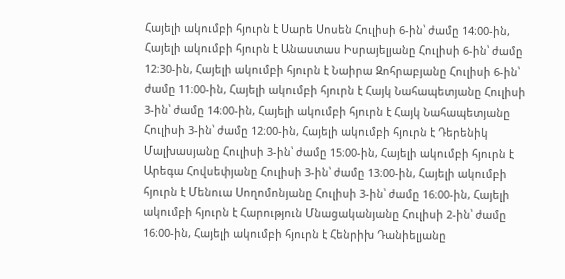Հայելի ակումբի հյուրն է Սարե Սոսեն Հուլիսի 6-ին՝ ժամը 14։00-ին, Հայելի ակումբի հյուրն է Անաստաս Իսրայելյանը Հուլիսի 6-ին՝ ժամը 12։30-ին, Հայելի ակումբի հյուրն է Նաիրա Զոհրաբյանը Հուլիսի 6-ին՝ ժամը 11։00-ին, Հայելի ակումբի հյուրն է Հայկ Նահապետյանը Հուլիսի 3-ին՝ ժամը 14։00-ին, Հայելի ակումբի հյուրն է Հայկ Նահապետյանը Հուլիսի 3-ին՝ ժամը 12։00-ին, Հայելի ակումբի հյուրն է Դերենիկ Մալխասյանը Հուլիսի 3-ին՝ ժամը 15։00-ին, Հայելի ակումբի հյուրն է Արեգա Հովսեփյանը Հուլիսի 3-ին՝ ժամը 13։00-ին, Հայելի ակումբի հյուրն է Մենուա Սողոմոնյանը Հուլիսի 3-ին՝ ժամը 16։00-ին, Հայելի ակումբի հյուրն է Հարություն Մնացականյանը Հուլիսի 2-ին՝ ժամը 16։00-ին, Հայելի ակումբի հյուրն է Հենրիխ Դանիելյանը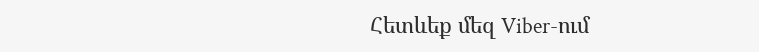Հետևեք մեզ Viber-ում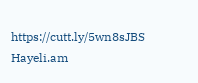https://cutt.ly/5wn8sJBS
Hayeli.am